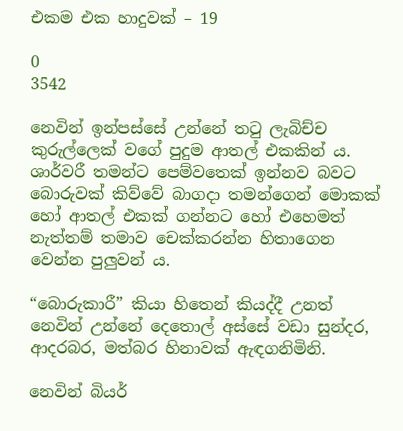එකම එක හාදුවක් – 19

0
3542

නෙවින් ඉන්පස්සේ උන්නේ තටු ලැබිච්ච කුරුල්ලෙක් වගේ පුදුම ආතල් එකකින් ය. ශාර්වරී තමන්ට පෙම්වතෙක් ඉන්නව බවට බොරුවක් කිව්වේ බාගදා තමන්ගෙන් මොකක් හෝ ආතල් එකක් ගන්නට හෝ එහෙමත් නැත්තම් තමාව චෙක්කරන්න හිතාගෙන වෙන්න පුලුවන් ය.

“බොරුකාරී” කියා හිතෙන් කියද්දී උනත් නෙවින් උන්නේ දෙතොල් අස්සේ වඩා සුන්දර, ආදරබර, මත්බර හිනාවක් ඇඳගනිමිනි.

නෙවින් බියර්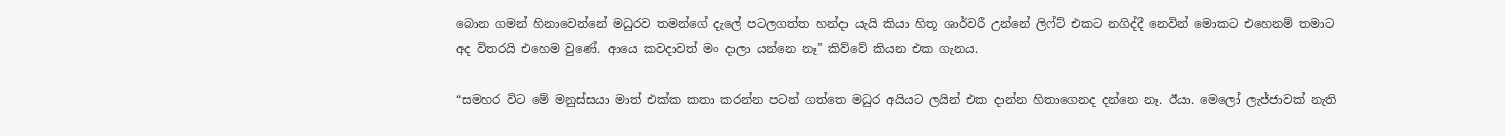බොන ගමන් හිනාවෙන්නේ මධුරව තමන්ගේ දැලේ පටලගත්ත හන්දා යැයි කියා හිතූ ශාර්වරී උන්නේ ලිෆ්ට් එකට නගිද්දී නෙවින් මොකට එහෙනම් තමාට අද විතරයි එහෙම වුණේ. ආයෙ කවදාවත් මං දාලා යන්නෙ නෑ” කිව්වේ කියන එක ගැනය.

“සමහර විට මේ මනුස්සයා මාත් එක්ක කතා කරන්න පටන් ගත්තෙ මධුර අයියට ලයින් එක දාන්න හිතාගෙනද දන්නෙ නෑ. ඊයා. මෙලෝ ලැජ්ජාවක් නැති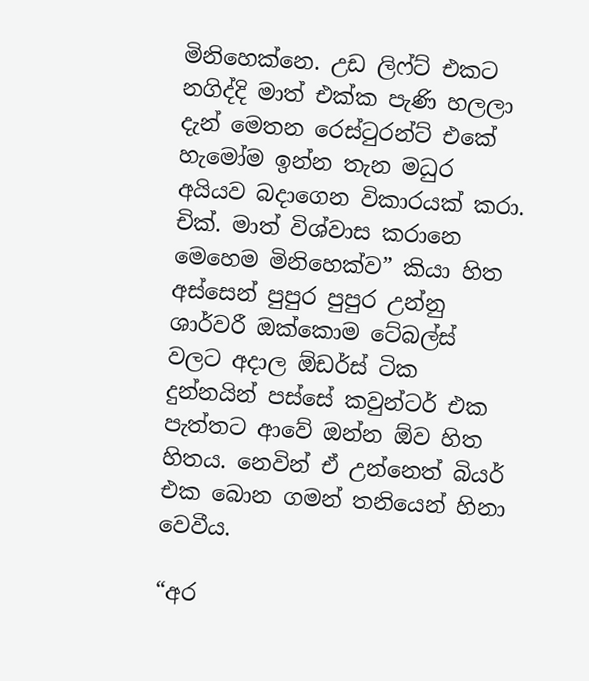මිනිහෙක්නෙ. උඩ ලිෆ්‍ට් එකට නගිද්දි මාත් එක්ක පැණි හලලා දැන් මෙතන රෙස්ටුරන්ට් එකේ හැමෝම ඉන්න තැන මධුර අයියව බදාගෙන විකාරයක් කරා. චික්. මාත් විශ්වාස කරානෙ මෙහෙම මිනිහෙක්ව” කියා හිත අස්සෙන් පුපුර පුපුර උන්නු ශාර්වරී ඔක්කොම ටේබල්ස් වලට අදාල ඕඩර්ස් ටික දුන්නයින් පස්සේ කවුන්ටර් එක පැත්තට ආවේ ඔන්න ඕව හිත හිතය. නෙවින් ඒ උන්නෙත් බියර් එක බොන ගමන් තනියෙන් හිනා වෙවීය.

“අර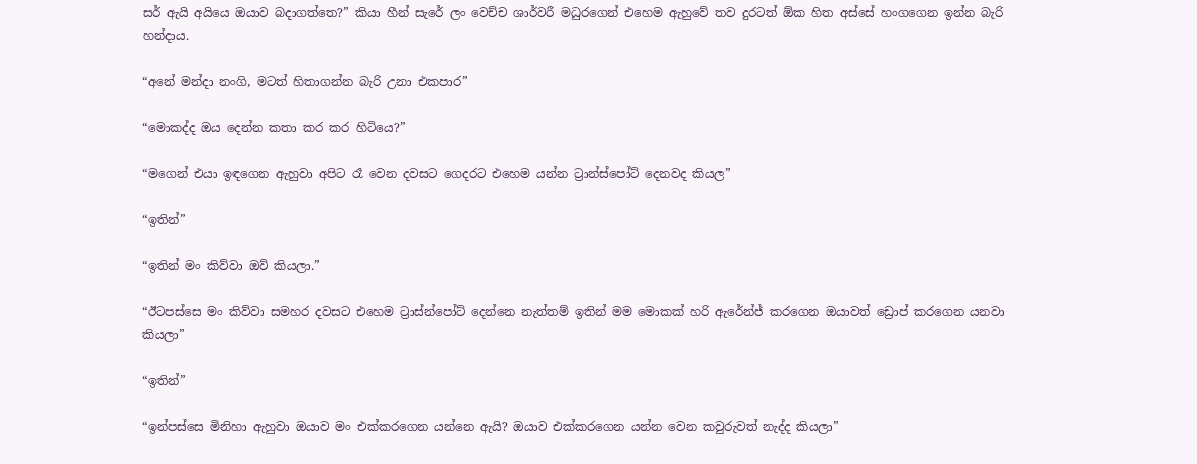සර් ඇයි අයියෙ ඔයාව බදාගත්තෙ?” කියා හීන් සැරේ ලං වෙච්ච ශාර්වරී මධුරගෙන් එහෙම ඇහුවේ තව දුරටත් ඕක හිත අස්සේ හංගගෙන ඉන්න බැරි හන්දාය.

“අනේ මන්දා නංගි, මටත් හිතාගන්න බැරි උනා එකපාර”

“මොකද්ද ඔය දෙන්න කතා කර කර හිටියෙ?”

“මගෙන් එයා ඉඳගෙන ඇහුවා අපිට රෑ වෙන දවසට ගෙදරට එහෙම යන්න ට්‍රාන්ස්පෝට් දෙනවද කියල”

“ඉතින්”

“ඉතින් මං කිව්වා ඔව් කියලා.”

“ඊටපස්සෙ මං කිව්වා සමහර දවසට එහෙම ට්‍රාස්න්පෝට් දෙන්නෙ නැත්තම් ඉතින් මම මොකක් හරි ඇරේන්ජ් කරගෙන ඔයාවත් ඩ්‍රොප් කරගෙන යනවා කියලා”

“ඉතින්”

“ඉන්පස්සෙ මිනිහා ඇහුවා ඔයාව මං එක්කරගෙන යන්නෙ ඇයි? ඔයාව එක්කරගෙන යන්න වෙන කවුරුවත් නැද්ද කියලා”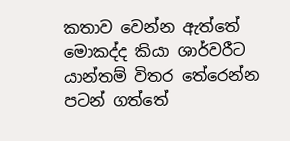කතාව වෙන්න ඇත්තේ මොකද්ද කියා ශාර්වරීට යාන්තම් විතර තේරෙන්න පටන් ගත්තේ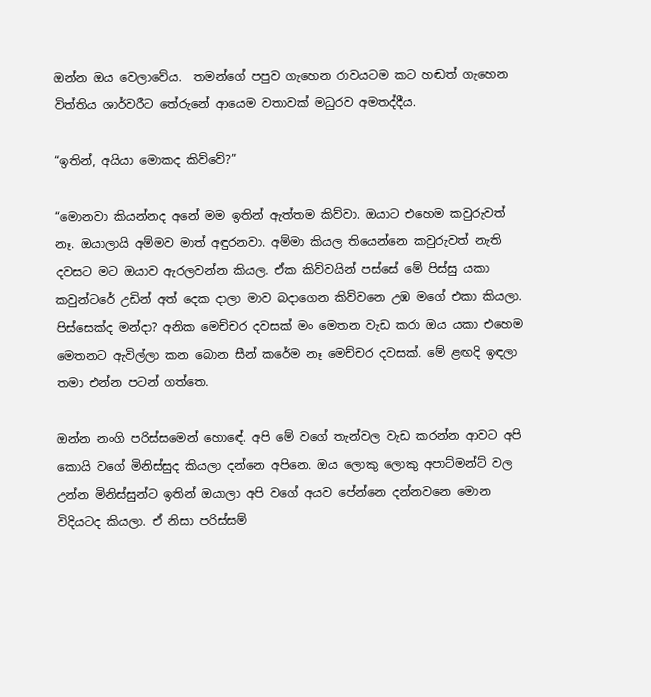ඔන්න ඔය වෙලාවේය.  තමන්ගේ පපුව ගැහෙන රාවයටම කට හඬත් ගැහෙන විත්තිය ශාර්වරීට තේරුනේ ආයෙම වතාවක් මධුරව අමතද්දීය.

“ඉතින්, අයියා මොකද කිව්වේ?”

“මොනවා කියන්නද අනේ මම ඉතින් ඇත්තම කිව්වා. ඔයාට එහෙම කවුරුවත් නෑ. ඔයාලායි අම්මව මාත් අඳුරනවා. අම්මා කියල තියෙන්නෙ කවුරුවත් නැති දවසට මට ඔයාව ඇරලවන්න කියල. ඒක කිව්වයින් පස්සේ මේ පිස්සු යකා කවුන්ටරේ උඩින් අත් දෙක දාලා මාව බදාගෙන කිව්වනෙ උඹ මගේ එකා කියලා. පිස්සෙක්ද මන්දා? අනික මෙච්චර දවසක් මං මෙතන වැඩ කරා ඔය යකා එහෙම මෙතනට ඇවිල්ලා කන බොන සීන් කරේම නෑ මෙච්චර දවසක්. මේ ළඟදි ඉඳලා තමා එන්න පටන් ගත්තෙ.

ඔන්න නංගි පරිස්සමෙන් හොඳේ. අපි මේ වගේ තැන්වල වැඩ කරන්න ආවට අපි කොයි වගේ මිනිස්සුද කියලා දන්නෙ අපිනෙ. ඔය ලොකු ලොකු අපාට්මන්ට් වල උන්න මිනිස්සුන්ට ඉතින් ඔයාලා අපි වගේ අයව පේන්නෙ දන්නවනෙ මොන විදියටද කියලා. ඒ නිසා පරිස්සම්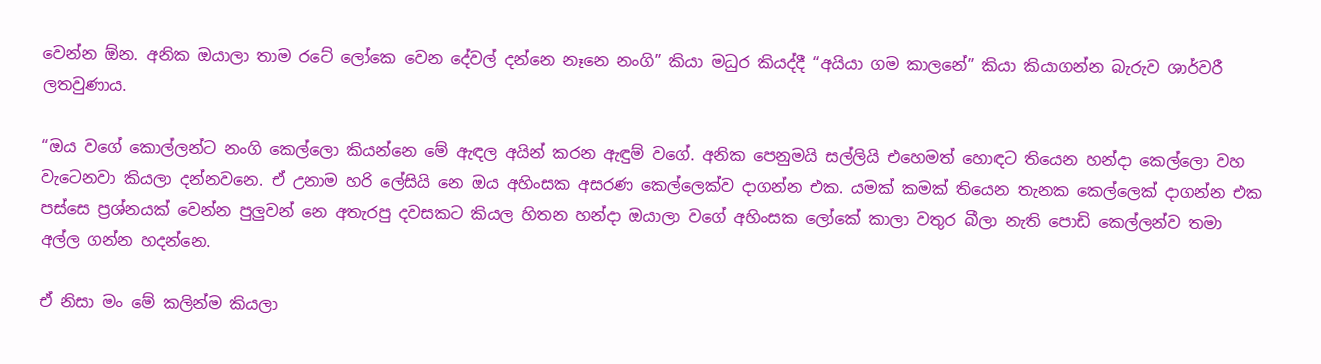වෙන්න ඕන. අනික ඔයාලා තාම රටේ ලෝකෙ වෙන දේවල් දන්නෙ නෑනෙ නංගි” කියා මධුර කියද්දී “අයියා ගම කාලනේ” කියා කියාගන්න බැරුව ශාර්වරී ලතවුණාය.

“ඔය වගේ කොල්ලන්ට නංගි කෙල්ලො කියන්නෙ මේ ඇඳල අයින් කරන ඇඳුම් වගේ. අනික පෙනුමයි සල්ලියි එහෙමත් හොඳට තියෙන හන්දා කෙල්ලො වහ වැටෙනවා කියලා දන්නවනෙ. ඒ උනාම හරි ලේසියි නෙ ඔය අහිංසක අසරණ කෙල්ලෙක්ව දාගන්න එක. යමක් කමක් තියෙන තැනක කෙල්ලෙක් දාගන්න එක පස්සෙ ප්‍රශ්නයක් වෙන්න පුලුවන් නෙ අතැරපු දවසකට කියල හිතන හන්දා ඔයාලා වගේ අහිංසක ලෝකේ කාලා වතුර බීලා නැති පොඩි කෙල්ලන්ව තමා අල්ල ගන්න හදන්නෙ.

ඒ නිසා මං මේ කලින්ම කියලා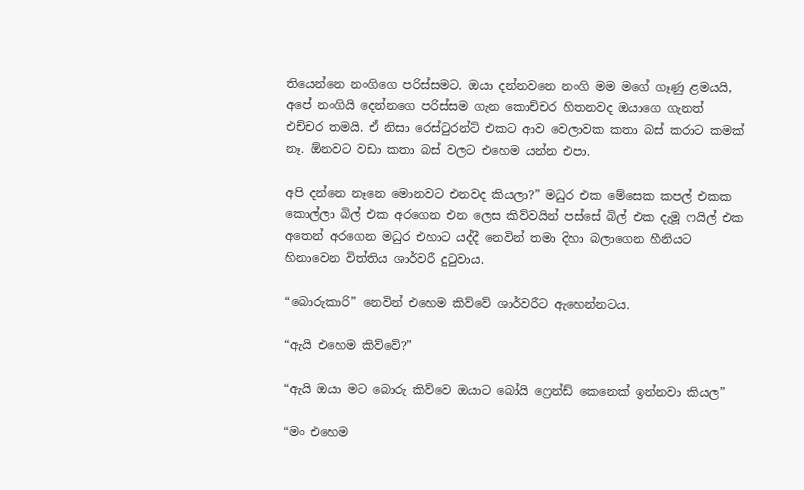තියෙන්නෙ නංගිගෙ පරිස්සමට. ඔයා දන්නවනෙ නංගි මම මගේ ගෑණු ළමයයි, අපේ නංගියි දෙන්නගෙ පරිස්සම ගැන කොච්චර හිතනවද ඔයාගෙ ගැනත් එච්චර තමයි. ඒ නිසා රෙස්ටුරන්ට් එකට ආව වෙලාවක කතා බස් කරාට කමක් නෑ. ඕනවට වඩා කතා බස් වලට එහෙම යන්න එපා.

අපි දන්නෙ නෑනෙ මොනවට එනවද කියලා?” මධුර එක මේසෙක කපල් එකක කොල්ලා බිල් එක අරගෙන එන ලෙස කිව්වයින් පස්සේ බිල් එක දැමූ ෆයිල් එක අතෙන් අරගෙන මධුර එහාට යද්දී නෙවින් තමා දිහා බලාගෙන හීනියට හිනාවෙන විත්තිය ශාර්වරී දුටුවාය.

“බොරුකාරි” නෙවින් එහෙම කිව්වේ ශාර්වරීට ඇහෙන්නටය.

“ඇයි එහෙම කිව්වේ?”

“ඇයි ඔයා මට බොරු කිව්වෙ ඔයාට බෝයි ෆ්‍රෙන්ඩ් කෙනෙක් ඉන්නවා කියල”

“මං එහෙම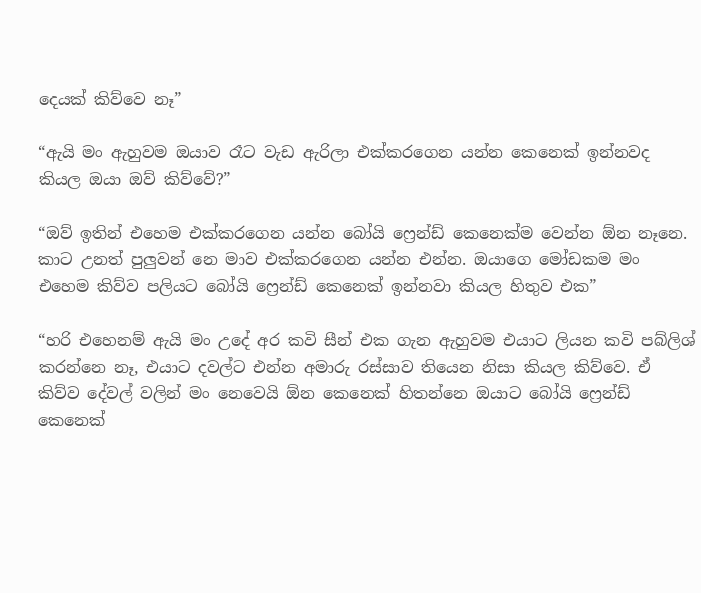දෙයක් කිව්වෙ නෑ”

“ඇයි මං ඇහුවම ඔයාව රෑට වැඩ ඇරිලා එක්කරගෙන යන්න කෙනෙක් ඉන්නවද කියල ඔයා ඔව් කිව්වේ?”

“ඔව් ඉතින් එහෙම එක්කරගෙන යන්න බෝයි ෆ්‍රෙන්ඩ් කෙනෙක්ම වෙන්න ඕන නෑනෙ. කාට උනත් පුලුවන් නෙ මාව එක්කරගෙන යන්න එන්න. ඔයාගෙ මෝඩකම මං එහෙම කිව්ව පලියට බෝයි ෆ්‍රෙන්ඩ් කෙනෙක් ඉන්නවා කියල හිතුව එක”

“හරි එහෙනම් ඇයි මං උදේ අර කවි සීන් එක ගැන ඇහුවම එයාට ලියන කවි පබ්ලිශ් කරන්නෙ නෑ, එයාට දවල්ට එන්න අමාරු රස්සාව තියෙන නිසා කියල කිව්වෙ. ඒ කිව්ව දේවල් වලින් මං නෙවෙයි ඕන කෙනෙක් හිතන්නෙ ඔයාට බෝයි ෆ්‍රෙන්ඩ් කෙනෙක්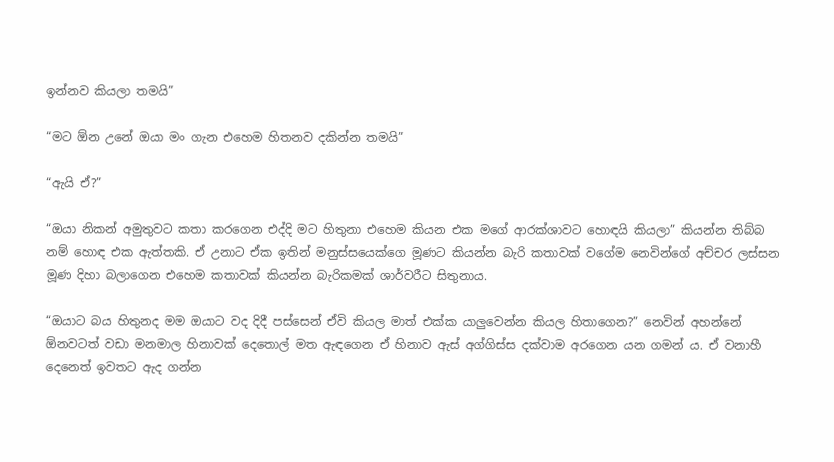ඉන්නව කියලා තමයි”

“මට ඕන උනේ ඔයා මං ගැන එහෙම හිතනව දකින්න තමයි”

“ඇයි ඒ?”

“ඔයා නිකන් අමුතුවට කතා කරගෙන එද්දි මට හිතුනා එහෙම කියන එක මගේ ආරක්ශාවට හොඳයි කියලා” කියන්න තිබ්බ නම් හොඳ එක ඇත්තකි. ඒ උනාට ඒක ඉතින් මනුස්සයෙක්ගෙ මූණට කියන්න බැරි කතාවක් වගේම නෙවින්ගේ අච්චර ලස්සන මූණ දිහා බලාගෙන එහෙම කතාවක් කියන්න බැරිකමක් ශාර්වරීට සිතුනාය.

“ඔයාට බය හිතුනද මම ඔයාට වද දිදී පස්සෙන් ඒවි කියල මාත් එක්ක යාලුවෙන්න කියල හිතාගෙන?” නෙවින් අහන්නේ ඕනවටත් වඩා මනමාල හිනාවක් දෙතොල් මත ඇඳගෙන ඒ හිනාව ඇස් අග්ගිස්ස දක්වාම අරගෙන යන ගමන් ය. ඒ වනාහී දෙනෙත් ඉවතට ඇද ගන්න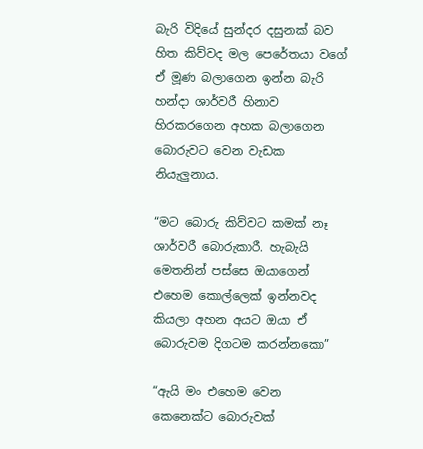බැරි විදියේ සුන්දර දසුනක් බව හිත කිව්වද මල පෙරේතයා වගේ ඒ මූණ බලාගෙන ඉන්න බැරි හන්දා ශාර්වරී හිනාව හිරකරගෙන අහක බලාගෙන බොරුවට වෙන වැඩක නියැලුනාය.

“මට බොරු කිව්වට කමක් නෑ ශාර්වරී බොරුකාරී. හැබැයි මෙතනින් පස්සෙ ඔයාගෙන් එහෙම කොල්ලෙක් ඉන්නවද කියලා අහන අයට ඔයා ඒ බොරුවම දිගටම කරන්නකො”

“ඇයි මං එහෙම වෙන කෙනෙක්ට බොරුවක්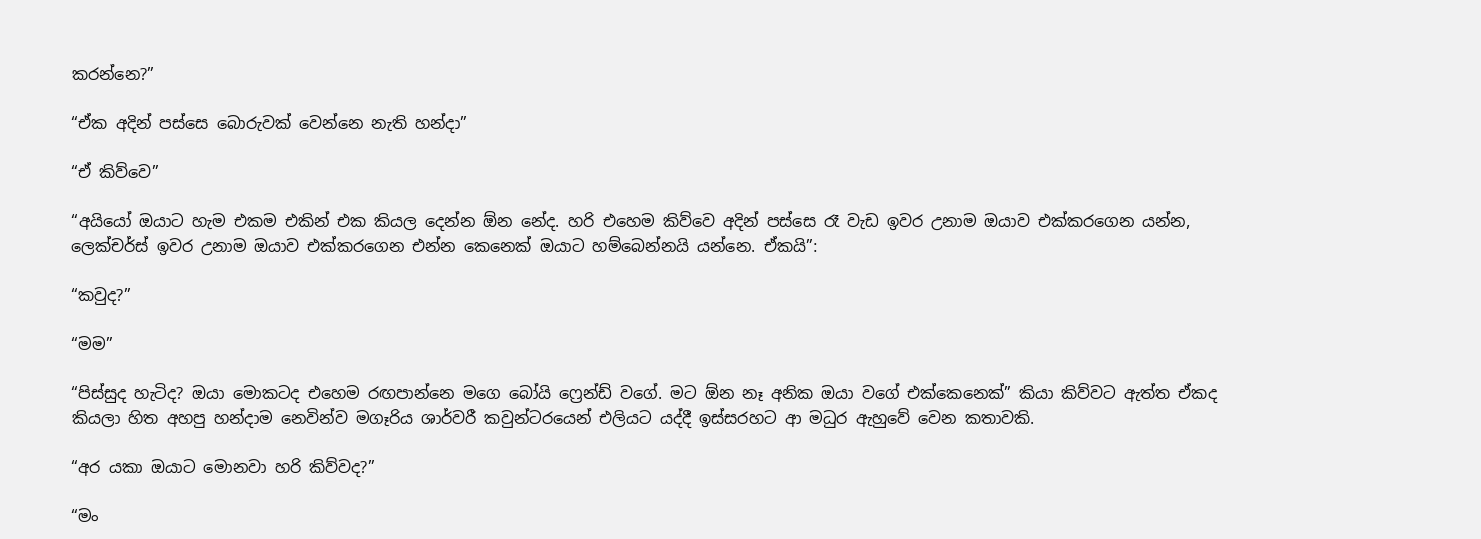කරන්නෙ?”

“ඒක අදින් පස්සෙ බොරුවක් වෙන්නෙ නැති හන්දා”

“ඒ කිව්වෙ”

“අයියෝ ඔයාට හැම එකම එකින් එක කියල දෙන්න ඕන නේද. හරි එහෙම කිව්වෙ අදින් පස්සෙ රෑ වැඩ ඉවර උනාම ඔයාව එක්කරගෙන යන්න, ලෙක්චර්ස් ඉවර උනාම ඔයාව එක්කරගෙන එන්න කෙනෙක් ඔයාට හම්බෙන්නයි යන්නෙ. ඒකයි”:

“කවුද?”

“මම”

“පිස්සුද හැටිද? ඔයා මොකටද එහෙම රඟපාන්නෙ මගෙ බෝයි ෆ්‍රෙන්ඩ් වගේ. මට ඕන නෑ අනික ඔයා වගේ එක්කෙනෙක්” කියා කිව්වට ඇත්ත ඒකද කියලා හිත අහපු හන්දාම නෙවින්ව මගෑරිය ශාර්වරී කවුන්ටරයෙන් එලියට යද්දී ඉස්සරහට ආ මධුර ඇහුවේ වෙන කතාවකි.

“අර යකා ඔයාට මොනවා හරි කිව්වද?”

“මං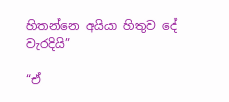හිතන්නෙ අයියා හිතුව දේ වැරදියි”

“ඒ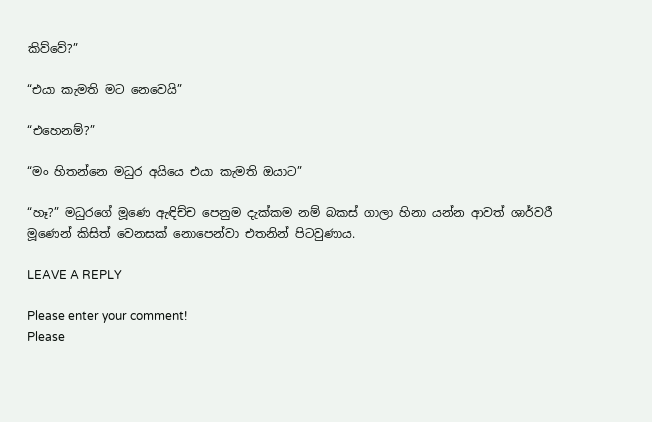කිව්වේ?”

“එයා කැමති මට නෙවෙයි”

“එහෙනම්?”

“මං හිතන්නෙ මධුර අයියෙ එයා කැමති ඔයාට”

“හෑ?” මධුරගේ මූණෙ ඇඳිච්ච පෙනුම දැක්කම නම් බකස් ගාලා හිනා යන්න ආවත් ශාර්වරී මූණෙන් කිසිත් වෙනසක් නොපෙන්වා එතනින් පිටවුණාය.

LEAVE A REPLY

Please enter your comment!
Please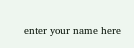enter your name here